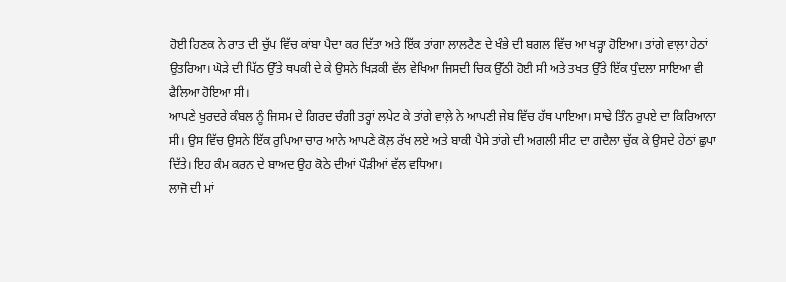ਹੋਈ ਹਿਣਕ ਨੇ ਰਾਤ ਦੀ ਚੁੱਪ ਵਿੱਚ ਕਾਂਬਾ ਪੈਦਾ ਕਰ ਦਿੱਤਾ ਅਤੇ ਇੱਕ ਤਾਂਗਾ ਲਾਲਟੈਣ ਦੇ ਖੰਭੇ ਦੀ ਬਗਲ ਵਿੱਚ ਆ ਖੜ੍ਹਾ ਹੋਇਆ। ਤਾਂਗੇ ਵਾਲ਼ਾ ਹੇਠਾਂ ਉਤਰਿਆ। ਘੋੜੇ ਦੀ ਪਿੱਠ ਉੱਤੇ ਥਪਕੀ ਦੇ ਕੇ ਉਸਨੇ ਖਿੜਕੀ ਵੱਲ ਵੇਖਿਆ ਜਿਸਦੀ ਚਿਕ ਉੱਠੀ ਹੋਈ ਸੀ ਅਤੇ ਤਖਤ ਉੱਤੇ ਇੱਕ ਧੁੰਦਲਾ ਸਾਇਆ ਵੀ ਫੈਲਿਆ ਹੋਇਆ ਸੀ।
ਆਪਣੇ ਖੁਰਦਰੇ ਕੰਬਲ ਨੂੰ ਜਿਸਮ ਦੇ ਗਿਰਦ ਚੰਗੀ ਤਰ੍ਹਾਂ ਲਪੇਟ ਕੇ ਤਾਂਗੇ ਵਾਲ਼ੇ ਨੇ ਆਪਣੀ ਜੇਬ ਵਿੱਚ ਹੱਥ ਪਾਇਆ। ਸਾਢੇ ਤਿੰਨ ਰੁਪਏ ਦਾ ਕਿਰਿਆਨਾ ਸੀ। ਉਸ ਵਿੱਚ ਉਸਨੇ ਇੱਕ ਰੁਪਿਆ ਚਾਰ ਆਨੇ ਆਪਣੇ ਕੋਲ਼ ਰੱਖ ਲਏ ਅਤੇ ਬਾਕੀ ਪੈਸੇ ਤਾਂਗੇ ਦੀ ਅਗਲੀ ਸੀਟ ਦਾ ਗਦੈਲਾ ਚੁੱਕ ਕੇ ਉਸਦੇ ਹੇਠਾਂ ਛੁਪਾ ਦਿੱਤੇ। ਇਹ ਕੰਮ ਕਰਨ ਦੇ ਬਾਅਦ ਉਹ ਕੋਠੇ ਦੀਆਂ ਪੌੜੀਆਂ ਵੱਲ ਵਧਿਆ।
ਲਾਜੋ ਦੀ ਮਾਂ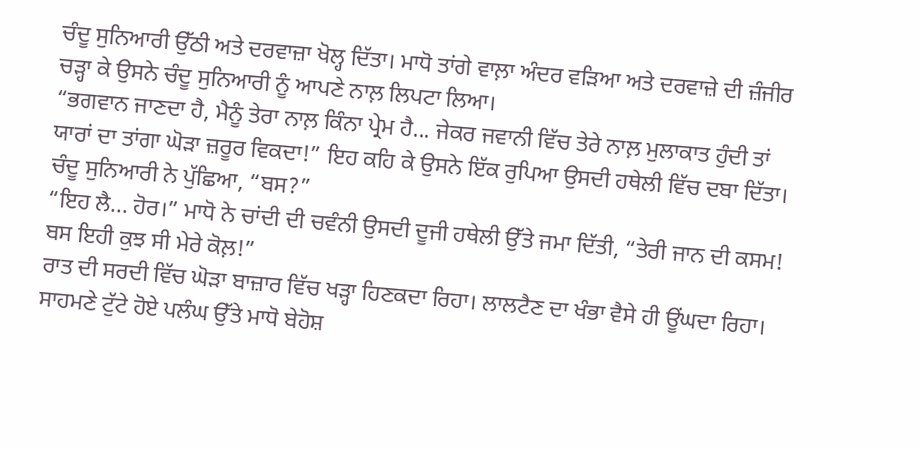ਚੰਦੂ ਸੁਨਿਆਰੀ ਉੱਠੀ ਅਤੇ ਦਰਵਾਜ਼ਾ ਖੋਲ੍ਹ ਦਿੱਤਾ। ਮਾਧੋ ਤਾਂਗੇ ਵਾਲ਼ਾ ਅੰਦਰ ਵੜਿਆ ਅਤੇ ਦਰਵਾਜ਼ੇ ਦੀ ਜ਼ੰਜੀਰ ਚੜ੍ਹਾ ਕੇ ਉਸਨੇ ਚੰਦੂ ਸੁਨਿਆਰੀ ਨੂੰ ਆਪਣੇ ਨਾਲ਼ ਲਿਪਟਾ ਲਿਆ।
“ਭਗਵਾਨ ਜਾਣਦਾ ਹੈ, ਮੈਨੂੰ ਤੇਰਾ ਨਾਲ਼ ਕਿੰਨਾ ਪ੍ਰੇਮ ਹੈ... ਜੇਕਰ ਜਵਾਨੀ ਵਿੱਚ ਤੇਰੇ ਨਾਲ਼ ਮੁਲਾਕਾਤ ਹੁੰਦੀ ਤਾਂ ਯਾਰਾਂ ਦਾ ਤਾਂਗਾ ਘੋੜਾ ਜ਼ਰੂਰ ਵਿਕਦਾ!” ਇਹ ਕਹਿ ਕੇ ਉਸਨੇ ਇੱਕ ਰੁਪਿਆ ਉਸਦੀ ਹਥੇਲੀ ਵਿੱਚ ਦਬਾ ਦਿੱਤਾ।
ਚੰਦੂ ਸੁਨਿਆਰੀ ਨੇ ਪੁੱਛਿਆ, “ਬਸ?”
“ਇਹ ਲੈ... ਹੋਰ।” ਮਾਧੋ ਨੇ ਚਾਂਦੀ ਦੀ ਚਵੰਨੀ ਉਸਦੀ ਦੂਜੀ ਹਥੇਲੀ ਉੱਤੇ ਜਮਾ ਦਿੱਤੀ, “ਤੇਰੀ ਜਾਨ ਦੀ ਕਸਮ! ਬਸ ਇਹੀ ਕੁਝ ਸੀ ਮੇਰੇ ਕੋਲ਼!”
ਰਾਤ ਦੀ ਸਰਦੀ ਵਿੱਚ ਘੋੜਾ ਬਾਜ਼ਾਰ ਵਿੱਚ ਖੜ੍ਹਾ ਹਿਣਕਦਾ ਰਿਹਾ। ਲਾਲਟੈਣ ਦਾ ਖੰਭਾ ਵੈਸੇ ਹੀ ਊਂਘਦਾ ਰਿਹਾ।
ਸਾਹਮਣੇ ਟੁੱਟੇ ਹੋਏ ਪਲੰਘ ਉੱਤੇ ਮਾਧੋ ਬੇਹੋਸ਼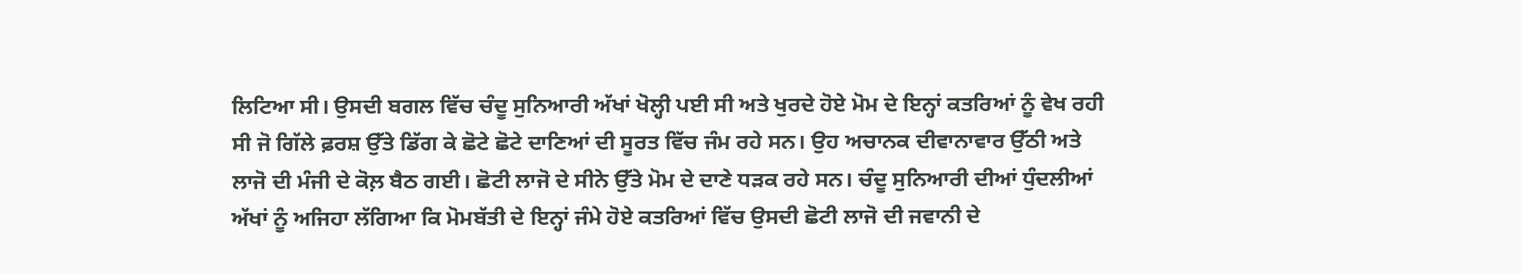ਲਿਟਿਆ ਸੀ। ਉਸਦੀ ਬਗਲ ਵਿੱਚ ਚੰਦੂ ਸੁਨਿਆਰੀ ਅੱਖਾਂ ਖੋਲ੍ਹੀ ਪਈ ਸੀ ਅਤੇ ਖੁਰਦੇ ਹੋਏ ਮੋਮ ਦੇ ਇਨ੍ਹਾਂ ਕਤਰਿਆਂ ਨੂੰ ਵੇਖ ਰਹੀ ਸੀ ਜੋ ਗਿੱਲੇ ਫ਼ਰਸ਼ ਉੱਤੇ ਡਿੱਗ ਕੇ ਛੋਟੇ ਛੋਟੇ ਦਾਣਿਆਂ ਦੀ ਸੂਰਤ ਵਿੱਚ ਜੰਮ ਰਹੇ ਸਨ। ਉਹ ਅਚਾਨਕ ਦੀਵਾਨਾਵਾਰ ਉੱਠੀ ਅਤੇ ਲਾਜੋ ਦੀ ਮੰਜੀ ਦੇ ਕੋਲ਼ ਬੈਠ ਗਈ। ਛੋਟੀ ਲਾਜੋ ਦੇ ਸੀਨੇ ਉੱਤੇ ਮੋਮ ਦੇ ਦਾਣੇ ਧੜਕ ਰਹੇ ਸਨ। ਚੰਦੂ ਸੁਨਿਆਰੀ ਦੀਆਂ ਧੁੰਦਲੀਆਂ ਅੱਖਾਂ ਨੂੰ ਅਜਿਹਾ ਲੱਗਿਆ ਕਿ ਮੋਮਬੱਤੀ ਦੇ ਇਨ੍ਹਾਂ ਜੰਮੇ ਹੋਏ ਕਤਰਿਆਂ ਵਿੱਚ ਉਸਦੀ ਛੋਟੀ ਲਾਜੋ ਦੀ ਜਵਾਨੀ ਦੇ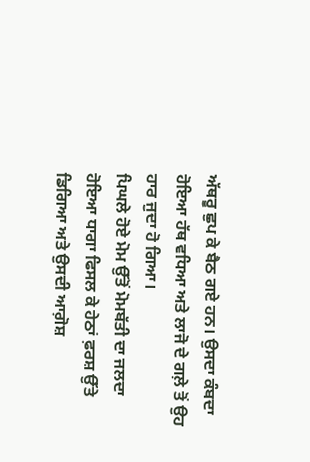ਅੱਥਰੂ ਛੁਪ ਕੇ ਬੈਠ ਗਏ ਹਨ। ਉਸਦਾ ਕੰਬਦਾ ਹੋਇਆ ਹੱਥ ਵਧਿਆ ਅਤੇ ਲਾਜੋ ਦੇ ਗਲ਼ੇ ਤੋਂ ਉਹ ਹਾਰ ਜੁਦਾ ਹੋ ਗਿਆ।
ਪਿਘਲੇ ਹੋਏ ਮੋਮ ਉੱਤੋਂ ਮੋਮਬੱਤੀ ਦਾ ਜਲਦਾ ਹੋਇਆ ਧਾਗਾ ਫਿਸਲ ਕੇ ਹੇਠਾਂ ਫ਼ਰਸ਼ ਉੱਤੇ ਡਿਗਿਆ ਅਤੇ ਉਸਦੀ ਆਗ਼ੋਸ਼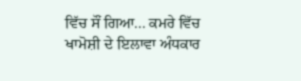ਵਿੱਚ ਸੌਂ ਗਿਆ... ਕਮਰੇ ਵਿੱਚ ਖਾਮੋਸ਼ੀ ਦੇ ਇਲਾਵਾ ਅੰਧਕਾਰ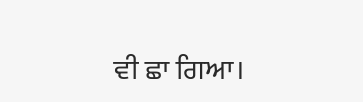ਵੀ ਛਾ ਗਿਆ।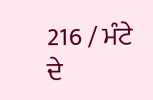216 / ਮੰਟੇ ਦੇ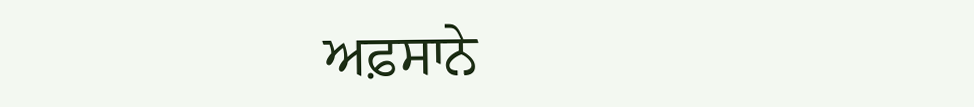ਅਫ਼ਸਾਨੇ